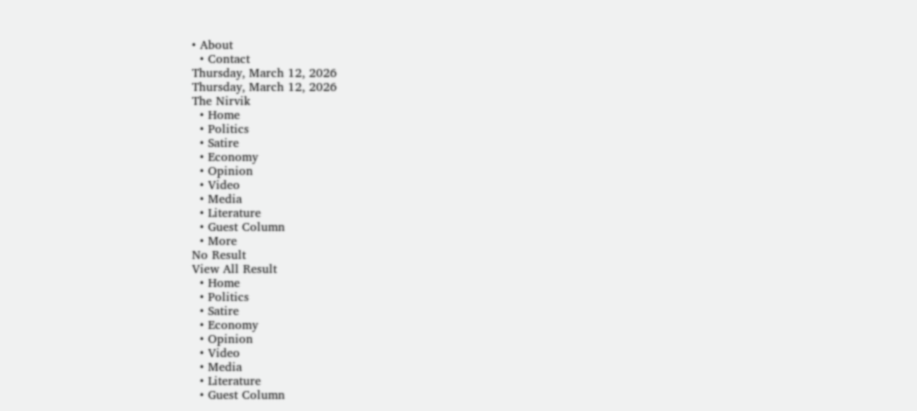• About
  • Contact
Thursday, March 12, 2026
Thursday, March 12, 2026
The Nirvik
  • Home
  • Politics
  • Satire
  • Economy
  • Opinion
  • Video
  • Media
  • Literature
  • Guest Column
  • More
No Result
View All Result
  • Home
  • Politics
  • Satire
  • Economy
  • Opinion
  • Video
  • Media
  • Literature
  • Guest Column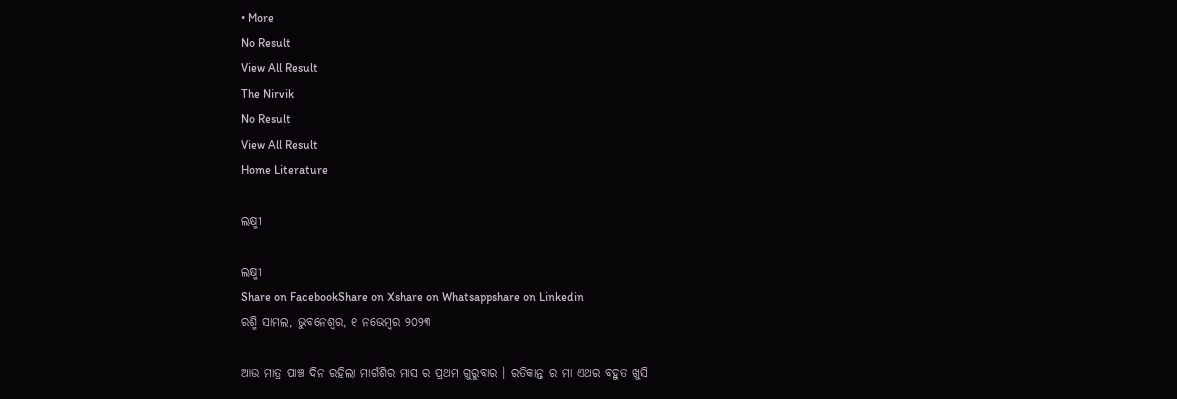• More
No Result
View All Result
The Nirvik
No Result
View All Result
Home Literature

ଲକ୍ଷ୍ମୀ

ଲକ୍ଷ୍ମୀ
Share on FacebookShare on Xshare on Whatsappshare on Linkedin
ରଶ୍ମି ସାମଲ, ଭୁବନେଶ୍ଵର, ୧ ନଭେମ୍ବର ୨୦୨୩

ଆଉ ମାତ୍ର ପାଞ୍ଚ ଦିନ ରହିଲା ମାର୍ଗଶିର ମାସ ର ପ୍ରଥମ ଗୁରୁବାର । ରତିକାନ୍ତ ର ମା ଏଥର ବହୁତ ଖୁସି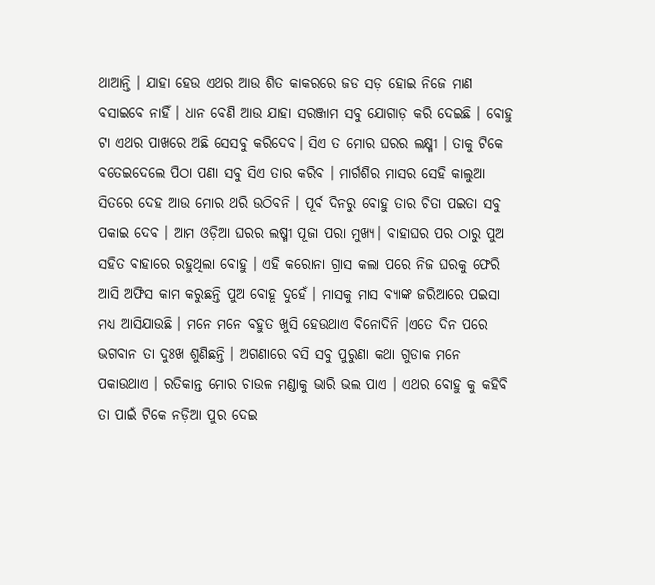ଥାଆନ୍ତି । ଯାହା ହେଉ ଏଥର ଆଉ ଶିତ କାକରରେ ଜଡ ସଡ଼ ହୋଇ ନିଜେ ମାଣ ବସାଇବେ ନାହିଁ । ଧାନ ବେଣି ଆଉ ଯାହା ସରଞ୍ଜାମ ସବୁ ଯୋଗାଡ଼ କରି ଦେଇଛି । ବୋହୁ ଟା ଏଥର ପାଖରେ ଅଛି ସେସବୁ କରିଦେବ। ସିଏ ତ ମୋର ଘରର ଲକ୍ଷ୍ମୀ । ତାକୁ ଟିକେ ବତେଇଦେଲେ ପିଠା ପଣା ସବୁ ସିଏ ତାର କରିବ । ମାର୍ଗଶିର ମାସର ସେହି କାଲୁଆ ସିତରେ ଦେହ ଆଉ ମୋର ଥରି ଉଠିବନି । ପୂର୍ବ ଦିନରୁ ବୋହୁ ତାର ଚିତା ପଇତା ସବୁ ପକାଇ ଦେବ । ଆମ ଓଡ଼ିଆ ଘରର ଲଷ୍ମୀ ପୂଜା ପରା ମୁଖ୍ୟ। ବାହାଘର ପର ଠାରୁ ପୁଅ ସହିତ ବାହାରେ ରହୁଥିଲା ବୋହୁ । ଏହି କରୋନା ଗ୍ରାସ କଲା ପରେ ନିଜ ଘରକୁ ଫେରି ଆସି ଅଫିସ କାମ କରୁଛନ୍ତି ପୁଅ ବୋହୂ ଦୁହେଁ । ମାସକୁ ମାସ ବ୍ୟାଙ୍କ ଜରିଆରେ ପଇସା ମଧ୍ୟ ଆସିଯାଉଛି । ମନେ ମନେ ବହୁତ ଖୁସି ହେଉଥାଏ ବିନୋଦିନି ।ଏତେ ଦିନ ପରେ ଭଗବାନ ତା ଦୁଃଖ ଶୁଣିଛନ୍ତି । ଅଗଣାରେ ବସି ସବୁ ପୁରୁଣା କଥା ଗୁଡାକ ମନେ ପକାଉଥାଏ । ରତିକାନ୍ତ ମୋର ଚାଉଳ ମଣ୍ଡାକୁ ଭାରି ଭଲ ପାଏ । ଏଥର ବୋହୁ କୁ କହିବି ତା ପାଇଁ ଟିକେ ନଡ଼ିଆ ପୁର ଦେଇ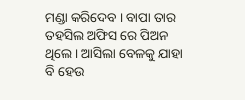ମଣ୍ଡା କରିଦେବ । ବାପା ତାର ତହସିଲ ଅଫିସ ରେ ପିଅନ ଥିଲେ। ଆସିଲା ବେଳକୁ ଯାହା ବି ହେଉ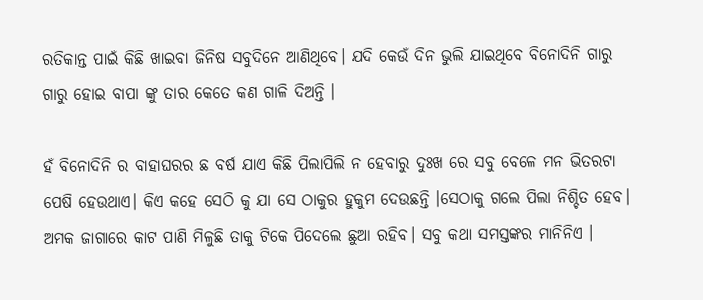ରତିକାନ୍ତ ପାଇଁ କିଛି ଖାଇବା ଜିନିଷ ସବୁଦିନେ ଆଣିଥିବେ। ଯଦି କେଉଁ ଦିନ ଭୁଲି ଯାଇଥିବେ ବିନୋଦିନି ଗାରୁ ଗାରୁ ହୋଇ ବାପା ଙ୍କୁ ତାର କେତେ କଣ ଗାଳି ଦିଅନ୍ତି ।

ହଁ ବିନୋଦିନି ର ବାହାଘରର ଛ ବର୍ଷ ଯାଏ କିଛି ପିଲାପିଲି ନ ହେବାରୁ ଦୁଃଖ ରେ ସବୁ ବେଳେ ମନ ଭିତରଟା ପେଷି ହେଉଥାଏ। କିଏ କହେ ସେଠି କୁ ଯା ସେ ଠାକୁର ହୁକୁମ ଦେଉଛନ୍ତି ।ସେଠାକୁ ଗଲେ ପିଲା ନିଶ୍ଚିତ ହେବ। ଅମକ ଜାଗାରେ କାଟ ପାଣି ମିଳୁଛି ତାକୁ ଟିକେ ପିଦେଲେ ଛୁଆ ରହିବ। ସବୁ କଥା ସମସ୍ତଙ୍କର ମାନିନିଏ ।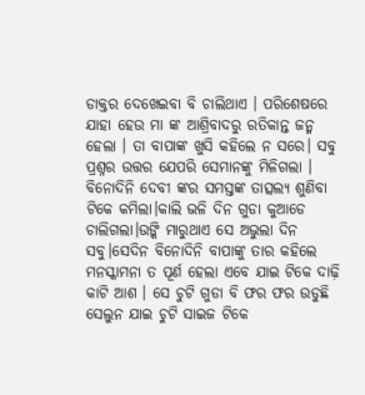ଡାକ୍ତର ଦେଖେଇବା ବି ଚାଲିଥାଏ । ପରିଶେଷରେ ଯାହା ହେଉ ମା ଙ୍କ ଆଶ୍ରିବାଦରୁ ରତିକାନ୍ତ ଜନ୍ମ ହେଲା । ତା ବାପାଙ୍କ ଖୁସି କହିଲେ ନ ସରେ। ସବୁ ପ୍ରଶ୍ନର ଉତ୍ତର ଯେପରି ସେମାନଙ୍କୁ ମିଳିଗଲା । ବିନୋଦିନି ଦେବୀ ଙ୍କର ସମସ୍ତଙ୍କ ତାତ୍ସଲ୍ୟ ଶୁଣିବା ଟିକେ କମିଲା।କାଲି ଭଳି ଦିନ ଗୁଡା କୁଆଡେ ଚାଲିଗଲା।ଉଙ୍କି ମାରୁଥାଏ ସେ ଅଭୁଲା ଦିନ ସବୁ।ସେଦିନ ବିନୋଦିନି ବାପାଙ୍କୁ ତାର କହିଲେ ମନସ୍କାମନା ତ ପୂର୍ଣ ହେଲା ଏବେ ଯାଇ ଟିକେ ଦାଢ଼ି କାଟି ଆଶ । ସେ ଚୁଟି ଗୁଡା ବି ଫର ଫର ଉଡୁଛି ସେଲୁନ ଯାଇ ଚୁଟି ସାଇଜ ଟିକେ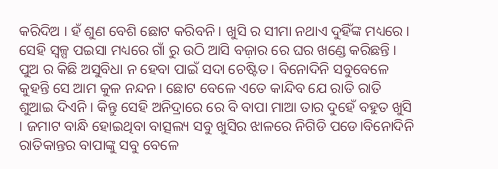କରିଦିଅ । ହଁ ଶୁଣ ବେଶି ଛୋଟ କରିବନି । ଖୁସି ର ସୀମା ନଥାଏ ଦୁହିଁଙ୍କ ମଧ୍ୟରେ। ସେହି ସ୍ୱଳ୍ପ ପଇସା ମଧ୍ୟରେ ଗାଁ ରୁ ଉଠି ଆସି ବଜ଼ାର ରେ ଘର ଖଣ୍ଡେ କରିଛନ୍ତି । ପୁଅ ର କିଛି ଅସୁବିଧା ନ ହେବା ପାଇଁ ସଦା ଚେଷ୍ଟିତ । ବିନୋଦିନି ସବୁବେଳେ କୁହନ୍ତି ସେ ଆମ କୁଳ ନନ୍ଦନ। ଛୋଟ ବେଳେ ଏତେ କାନ୍ଦିବ ଯେ ରାତି ରାତି ଶୁଆଇ ଦିଏନି । କିନ୍ତୁ ସେହି ଅନିଦ୍ରାରେ ରେ ବି ବାପା ମାଆ ତାର ଦୁହେଁ ବହୁତ ଖୁସି । ଜମାଟ ବାନ୍ଧି ହୋଇଥିବା ବାତ୍ସଲ୍ୟ ସବୁ ଖୁସିର ଝାଳରେ ନିଗିଡି ପଡେ।ବିନୋଦିନି ରାତିକାନ୍ତର ବାପାଙ୍କୁ ସବୁ ବେଳେ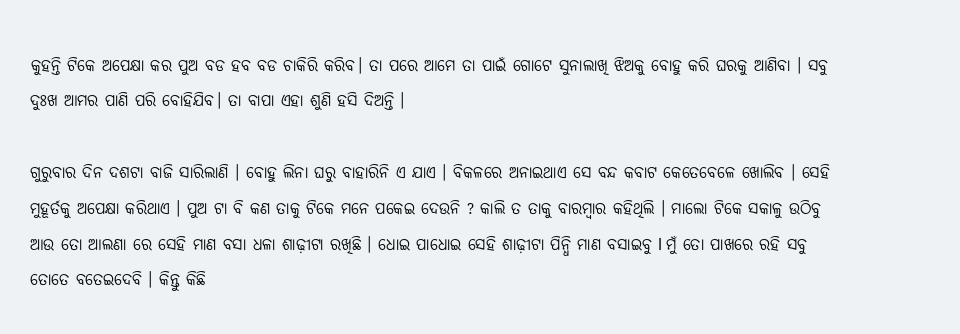କୁହନ୍ତି ଟିକେ ଅପେକ୍ଷା କର ପୁଅ ବଡ ହବ ବଡ ଚାକିରି କରିବ। ତା ପରେ ଆମେ ତା ପାଇଁ ଗୋଟେ ସୁନାଲାଖି ଝିଅକୁ ବୋହୁ କରି ଘରକୁ ଆଣିବା । ସବୁ ଦୁଃଖ ଆମର ପାଣି ପରି ବୋହିଯିବ। ତା ବାପା ଏହା ଶୁଣି ହସି ଦିଅନ୍ତି ।

ଗୁରୁବାର ଦିନ ଦଶଟା ବାଜି ସାରିଲାଣି । ବୋହୁ ଲିନା ଘରୁ ବାହାରିନି ଏ ଯାଏ । ବିକଳରେ ଅନାଇଥାଏ ସେ ବନ୍ଦ କବାଟ କେତେବେଳେ ଖୋଲିବ । ସେହି ମୁହୂର୍ତକୁ ଅପେକ୍ଷା କରିଥାଏ । ପୁଅ ଟା ବି କଣ ତାକୁ ଟିକେ ମନେ ପକେଇ ଦେଉନି ? କାଲି ତ ତାକୁ ବାରମ୍ବାର କହିଥିଲି । ମାଲୋ ଟିକେ ସକାଳୁ ଉଠିବୁ ଆଉ ତୋ ଆଲଣା ରେ ସେହି ମାଣ ବସା ଧଳା ଶାଢ଼ୀଟା ରଖିଛି । ଧୋଇ ପାଧୋଇ ସେହି ଶାଢ଼ୀଟା ପିନ୍ଧି ମାଣ ବସାଇବୁ l ମୁଁ ତୋ ପାଖରେ ରହି ସବୁ ତୋତେ ବତେଇଦେବି । କିନ୍ତୁ କିଛି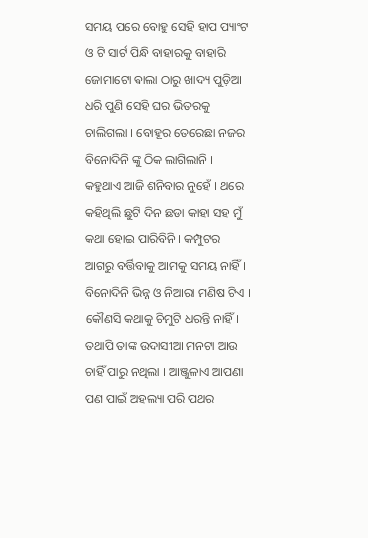ସମୟ ପରେ ବୋହୁ ସେହି ହାପ ପ୍ୟାଂଟ ଓ ଟି ସାର୍ଟ ପିନ୍ଧି ବାହାରକୁ ବାହାରି ଜୋମାଟୋ ଵାଲା ଠାରୁ ଖାଦ୍ୟ ପୁଡ଼ିଆ ଧରି ପୁଣି ସେହି ଘର ଭିତରକୁ ଚାଲିଗଲା । ବୋହୂର ତେରେଛା ନଜର ବିନୋଦିନି ଙ୍କୁ ଠିକ ଲାଗିଲାନି । କହୁଥାଏ ଆଜି ଶନିବାର ନୁହେଁ । ଥରେ କହିଥିଲି ଛୁଟି ଦିନ ଛଡା କାହା ସହ ମୁଁ କଥା ହୋଇ ପାରିବିନି । କମ୍ପୁଟର ଆଗରୁ ବର୍ତ୍ତିବାକୁ ଆମକୁ ସମୟ ନାହିଁ । ବିନୋଦିନି ଭିନ୍ନ ଓ ନିଆରା ମଣିଷ ଟିଏ । କୌଣସି କଥାକୁ ଚିମୁଟି ଧରନ୍ତି ନାହିଁ। ତଥାପି ତାଙ୍କ ଉଦାସୀଆ ମନଟା ଆଉ ଚାହିଁ ପାରୁ ନଥିଲା । ଆଞ୍ଜୁଳାଏ ଆପଣା ପଣ ପାଇଁ ଅହଲ୍ୟା ପରି ପଥର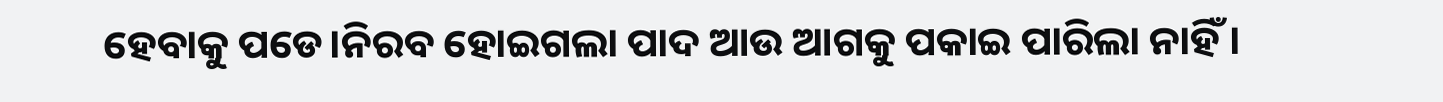ହେବାକୁ ପଡେ।ନିରବ ହୋଇଗଲା ପାଦ ଆଉ ଆଗକୁ ପକାଇ ପାରିଲା ନାହିଁ ।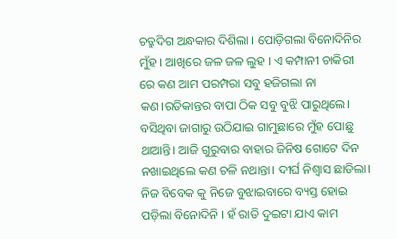ଚତ୍ରୁଦିଗ ଅନ୍ଧକାର ଦିଶିଲା । ପୋଡ଼ିଗଲା ବିନୋଦିନିର ମୁଁହ । ଆଖିରେ ଜଳ ଜଳ ଲୁହ । ଏ କମ୍ପାନୀ ଚାକିରୀ ରେ କଣ ଆମ ପରମ୍ପରା ସବୁ ହଜିଗଲା ନା କଣ।ରତିକାନ୍ତର ବାପା ଠିକ ସବୁ ବୁଝି ପାରୁଥିଲେ। ବସିଥିବା ଜାଗାରୁ ଉଠିଯାଇ ଗାମୁଛାରେ ମୁଁହ ପୋଛୁ ଥାଆନ୍ତି। ଆଜି ଗୁରୁବାର ବାହାର ଜିନିଷ ଗୋଟେ ଦିନ ନଖାଇଥିଲେ କଣ ଚଳି ନଥାନ୍ତା। ଦୀର୍ଘ ନିଶ୍ଵାସ ଛାଡିଲା। ନିଜ ବିବେକ କୁ ନିଜେ ବୁଝାଇବାରେ ବ୍ୟସ୍ତ ହୋଇ ପଡ଼ିଲା ବିନୋଦିନି । ହଁ ରାତି ଦୁଇଟା ଯାଏ କାମ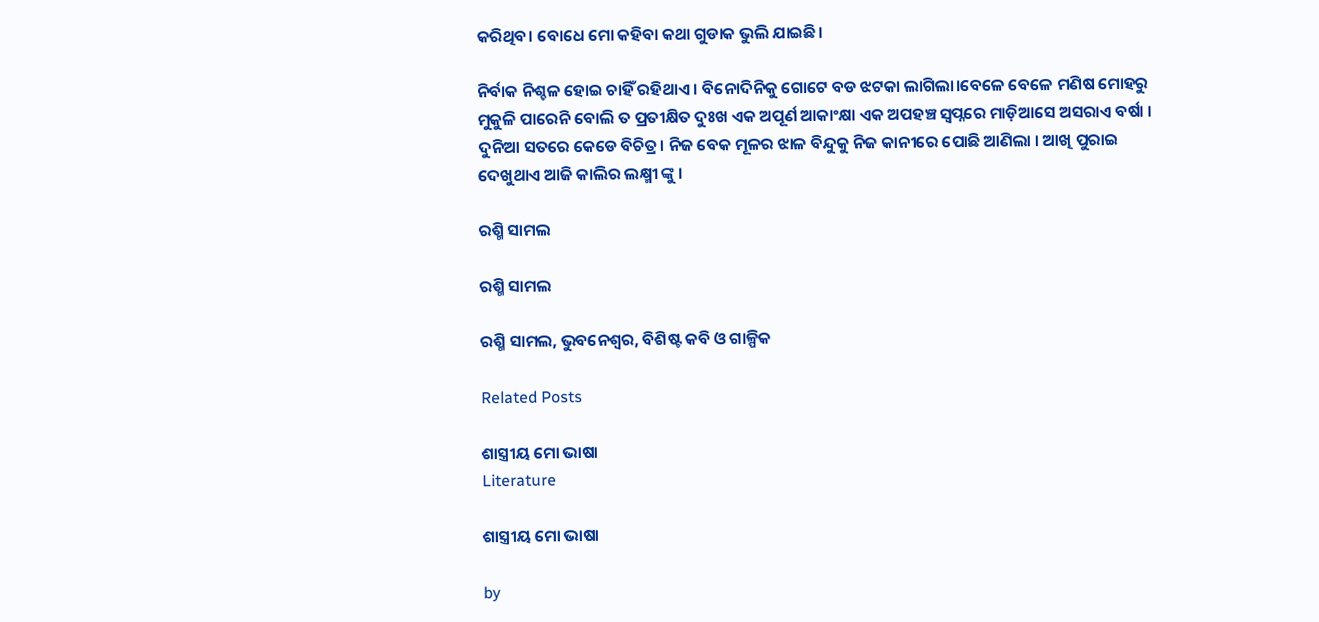କରିଥିବ। ବୋଧେ ମୋ କହିବା କଥା ଗୁଡାକ ଭୁଲି ଯାଇଛି।

ନିର୍ବାକ ନିଶ୍ଚଳ ହୋଇ ଚାହିଁ ରହିଥାଏ । ବିନୋଦିନିକୁ ଗୋଟେ ବଡ ଝଟକା ଲାଗିଲା।ବେଳେ ବେଳେ ମଣିଷ ମୋହରୁ ମୁକୁଳି ପାରେନି ବୋଲି ତ ପ୍ରତୀକ୍ଷିତ ଦୁଃଖ ଏକ ଅପୂର୍ଣ ଆକାଂକ୍ଷା ଏକ ଅପହଞ୍ଚ ସ୍ୱପ୍ନରେ ମାଡ଼ିଆସେ ଅସରାଏ ବର୍ଷା । ଦୁନିଆ ସତରେ କେଡେ ବିଚିତ୍ର। ନିଜ ବେକ ମୂଳର ଝାଳ ବିନ୍ଦୁକୁ ନିଜ କାନୀରେ ପୋଛି ଆଣିଲା । ଆଖି ପୁରାଇ ଦେଖୁଥାଏ ଆଜି କାଲିର ଲକ୍ଷ୍ମୀ ଙ୍କୁ ।

ରଶ୍ମି ସାମଲ

ରଶ୍ମି ସାମଲ

ରଶ୍ମି ସାମଲ, ଭୁବନେଶ୍ୱର, ବିଶିଷ୍ଟ କବି ଓ ଗାଳ୍ପିକ

Related Posts

ଶାସ୍ତ୍ରୀୟ ମୋ ଭାଷା
Literature

ଶାସ୍ତ୍ରୀୟ ମୋ ଭାଷା

by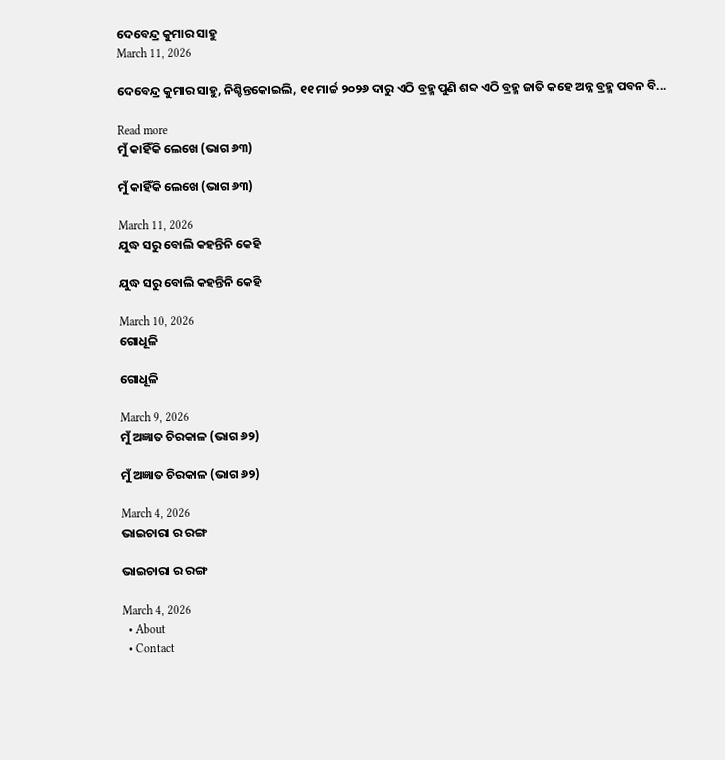ଦେବେନ୍ଦ୍ର କୁମାର ସାହୁ
March 11, 2026

ଦେବେନ୍ଦ୍ର କୁମାର ସାହୁ, ନିଶ୍ଚିନ୍ତକୋଇଲି, ୧୧ ମାର୍ଚ୍ଚ ୨୦୨୬ ଦାରୁ ଏଠି ବ୍ରହ୍ମ ପୁଣି ଶବ୍ଦ ଏଠି ବ୍ରହ୍ମ ଜାତି କହେ ଅନ୍ନ ବ୍ରହ୍ମ ପବନ ବି...

Read more
ମୁଁ କାହିଁକି ଲେଖେ (ଭାଗ ୬୩)

ମୁଁ କାହିଁକି ଲେଖେ (ଭାଗ ୬୩)

March 11, 2026
ଯୁଦ୍ଧ ସରୁ ବୋଲି କହନ୍ତିନି କେହି

ଯୁଦ୍ଧ ସରୁ ବୋଲି କହନ୍ତିନି କେହି

March 10, 2026
ଗୋଧୂଳି

ଗୋଧୂଳି

March 9, 2026
ମୁଁ ଅଜ୍ଞାତ ଚିରକାଳ (ଭାଗ ୬୨)

ମୁଁ ଅଜ୍ଞାତ ଚିରକାଳ (ଭାଗ ୬୨)

March 4, 2026
ଭାଇଚାରା ର ରଙ୍ଗ

ଭାଇଚାରା ର ରଙ୍ଗ

March 4, 2026
  • About
  • Contact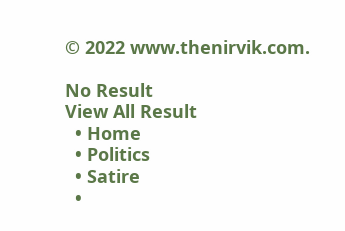© 2022 www.thenirvik.com.

No Result
View All Result
  • Home
  • Politics
  • Satire
  •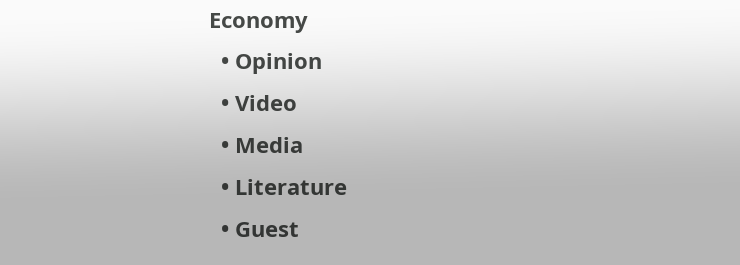Economy
  • Opinion
  • Video
  • Media
  • Literature
  • Guest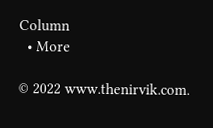Column
  • More

© 2022 www.thenirvik.com.